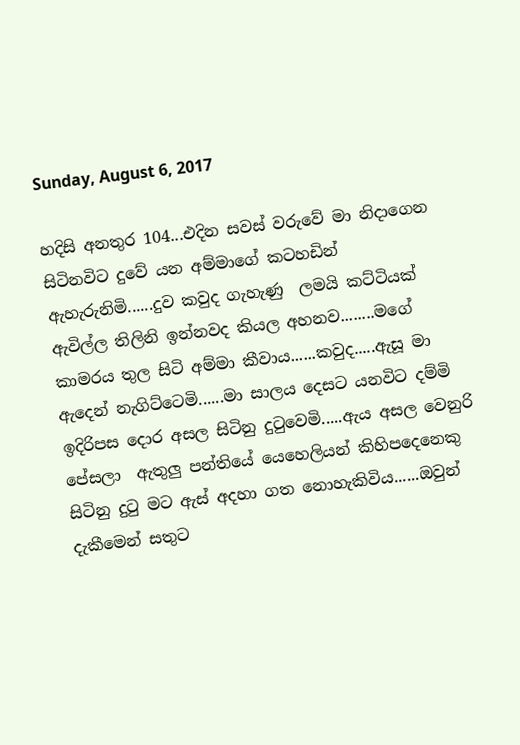Sunday, August 6, 2017

හදිසි අනතුර 104...එදින සවස් වරුවේ මා නිදාගෙන සිටිනවිට දුවේ යන අම්මාගේ කටහඩින් ඇහැරුනිමි......දුව කවුද ගැහැණු  ලමයි කට්ටියක් ඇවිල්ල තිලිනි ඉන්නවද කියල අහනව........මගේ කාමරය තුල සිටි අම්මා කීවාය......කවුද.....ඇසූ මා ඇදෙන් නැගිට්ටෙමි......මා සාලය දෙසට යනවිට දම්මි ඉදිරිපස දොර අසල සිටිනු දුටුවෙමි.....ඇය අසල වෙනුරි පේසලා  ඇතුලු පන්තියේ යෙහෙලියන් කිහිපදෙනෙකු සිටිනු දුටු මට ඇස් අදහා ගත නොහැකිවිය......ඔවුන් දැකීමෙන් සතුට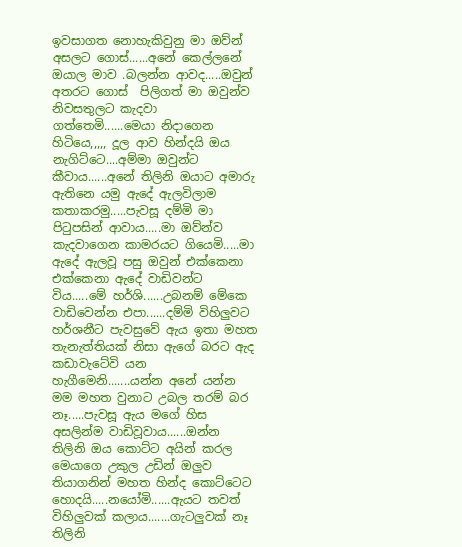ඉවසාගත නොහැකිවුනු මා ඔව්න් අසලට ගොස්......අනේ කෙල්ලනේ ඔයාල මාව .බලන්න ආවද.....ඔවුන් අතරට ගොස්  පිලිගත් මා ඔවුන්ව නිවසතුලට කැදවා ගත්තෙමි......මෙයා නිදාගෙන හිටියෙ,,,,, දූල ආව හින්දයි ඔය නැගිට්ටෙ....අම්මා ඔවුන්ට කීවාය......අනේ තිලිනි ඔයාට අමාරු ඇතිනෙ යමු ඇදේ ඇලවිලාම කතාකරමු.....පැවසූ දම්මි මා පිටුපසින් ආවාය.....මා ඔව්න්ව කැදවාගෙන කාමරයට ගියෙමි.....මා ඇදේ ඇලවූ පසු ඔවුන් එක්කෙනා එක්කෙනා ඇදේ වාඩිවන්ට විය.....මේ හර්ශි......උබනම් මේකෙ වාඩිවෙන්න එපා......දම්මි විහිලුවට හර්ශනීට පැවසුවේ ඇය ඉතා මහත තැනැත්තියක් නිසා ඇගේ බරට ඇද කඩාවැටේවි යන හැගීමෙනි.......යන්න අනේ යන්න මම මහත වුනාට උබල තරම් බර නෑ.....පැවසූ ඇය මගේ හිස අසලින්ම වාඩිවූවාය......ඔන්න තිලිනි ඔය කොට්ට අයින් කරල මෙයාගෙ උකුල උඩින් ඔලුව තියාගනින් මහත හින්ද කොට්ටෙට හොදයි.....නයෝමි......ඇයට තවත් විහිලුවක් කලාය.......ගැටලුවක් නෑ තිලිනි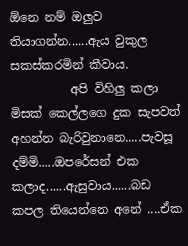ඕනෙ නම් ඔලුව තියාගන්න......ඇය වුකුල සකස්කරමින් කීවාය.
          අපි විහිලු කලා මිසක් කෙල්ලගෙ දුක සැපවත් අහන්න බැරිවුනානෙ.....පැවසූ දම්මි.....ඔපරේසන් එක කලාද......ඇසුවාය......බඩ කපල තියෙන්නෙ අනේ ....ඒක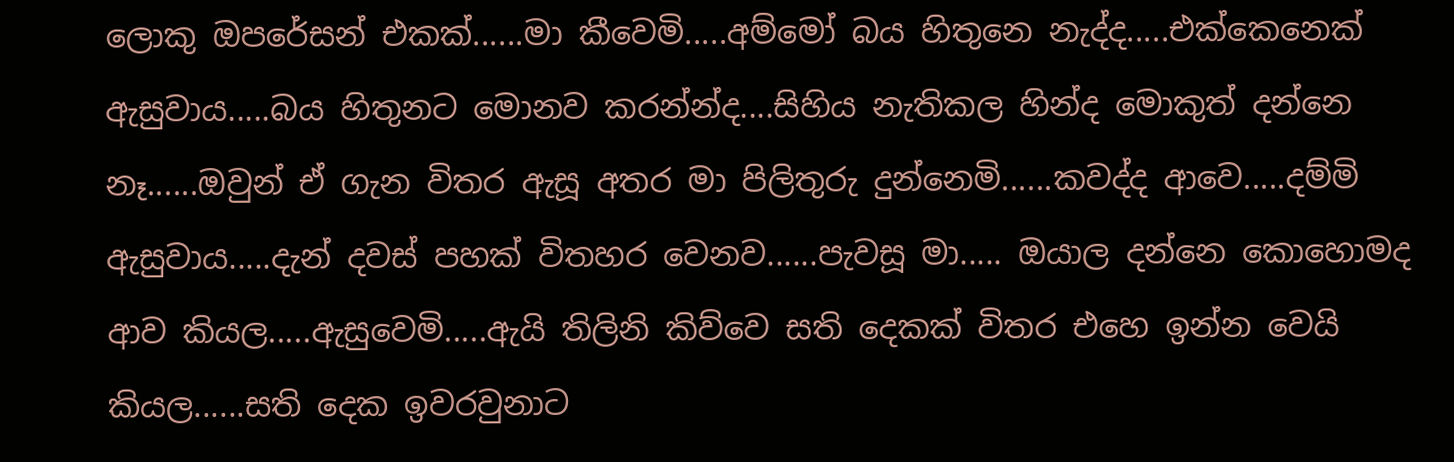ලොකු ඔපරේසන් එකක්......මා කීවෙමි.....අම්මෝ බය හිතුනෙ නැද්ද.....එක්කෙනෙක් ඇසුවාය.....බය හිතුනට මොනව කරන්න්ද....සිහිය නැතිකල හින්ද මොකුත් දන්නෙ නෑ......ඔවුන් ඒ ගැන විතර ඇසූ අතර මා පිලිතුරු දුන්නෙමි......කවද්ද ආවෙ.....දම්මි ඇසුවාය.....දැන් දවස් පහක් විතහර වෙනව......පැවසූ මා..... ඔයාල දන්නෙ කොහොමද ආව කියල.....ඇසුවෙමි.....ඇයි තිලිනි කිව්වෙ සති දෙකක් විතර එහෙ ඉන්න වෙයි කියල......සති දෙක ඉවරවුනාට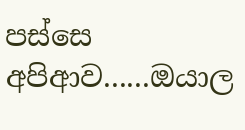පස්සෙ අපිආව......ඔයාල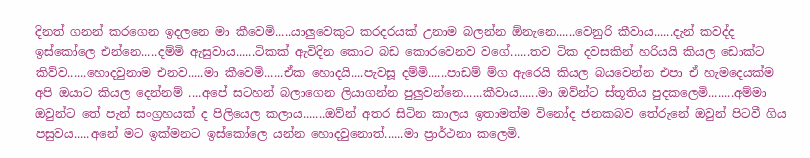දිනත් ගනන් කරගෙන ඉදලනෙ මා කීවෙමි.....යාලුවෙකුට කරදරයක් උනාම බලන්න ඕනැනෙ......වෙනුරි කීවාය......දැන් කවද්ද ඉස්කෝලෙ එන්නෙ.....දම්මි ඇසුවාය......ටිකක් ඇවිදින කොට බඩ කොරවෙනව වගේ......තව ටික දවසකින් හරියයි කියල ඩොක්ට කිව්ව......හොදවුනාම එනව.....මා කීවෙමි......ඒක හොදයි....පැවසූ දම්මි......පාඩම් ම්ග ඇරෙයි කියල බයවෙන්න එපා ඒ හැමදෙයක්ම අපි ඔයාට කියල දෙන්නම් ....අපේ සටහන් බලාගෙන ලියාගන්න පුලුවන්නෙ......කීවාය......මා ඔව්න්ට ස්තූතිය පුදකලෙමි........අම්මා ඔවුන්ට තේ පැන් සංග්‍රහයක් ද පිලියෙල කලාය.......ඔව්න් අතර සිටින කාලය ඉතාමත්ම විනෝද ජනකබව තේරුනේ ඔවුන් පිටවී ගිය පසුවය.....අනේ මට ඉක්මනට ඉස්කෝලෙ යන්න හොදවුනොත්......මා ප්‍රාර්ථනා කලෙමි.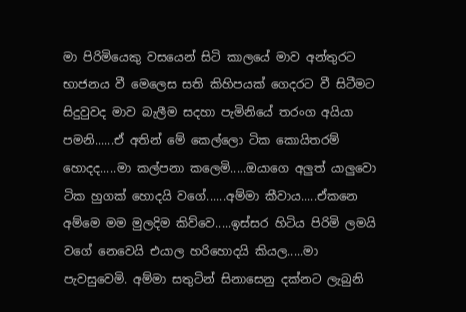මා පිරිමියෙකු වසයෙන් සිටි කාලයේ මාව අන්තුරට භාජනය වී මෙලෙස සති කිහිපයක් ගෙදරට වී සිටීමට සිදුවුවද මාව බැලීම සදහා පැමිනියේ තරංග අයියා පමනි......ඒ අතින් මේ කෙල්ලො ටික කොයිතරම් හොදද.....මා කල්පනා කලෙමි.....ඔයාගෙ අලුත් යාලුවො ටික හුගක් හොදයි වගේ......අම්මා කීවාය.....ඒකනෙ අම්මෙ මම මුලදිම කිව්වෙ.....ඉස්සර හිටිය පිරිමි ලමයි වගේ නෙවෙයි එයාල හරිහොදයි කියල.....මා පැවසුවෙමි. අම්මා සතුටින් සිනාසෙනු දක්නට ලැබුනි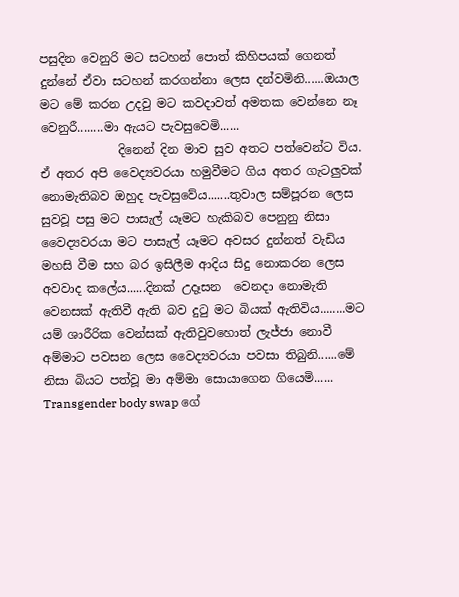පසුදින වෙනුරි මට සටහන් පොත් කිහිපයක් ගෙනත් දුන්නේ ඒවා සටහන් කරගන්නා ලෙස දන්වමිනි......ඔයාල මට මේ කරන උදවු මට කවදාවත් අමතක වෙන්නෙ නෑ වෙනුරී........මා ඇයට පැවසුවෙමි......
             දිනෙන් දින මාව සුව අතට පත්වෙන්ට විය. ඒ අතර අපි වෛද්‍යවරයා හමුවීමට ගිය අතර ගැටලුවක් නොමැතිබව ඔහුද පැවසුවේය.......තුවාල සම්පූරන ලෙස සුවවූ පසු මට පාසැල් යෑමට හැකිබව පෙනුනු නිසා වෛද්‍යවරයා මට පාසැල් යෑමට අවසර දුන්නත් වැඩිය මහසි වීම සහ බර ඉසිලීම ආදිය සිදු නොකරන ලෙස අවවාද කලේය......දිනක් උදෑසන  වෙනදා නොමැති වෙනසක් ඇතිවී ඇති බව දුටු මට බියක් ඇතිවිය........මට යම් ශාරීරික වෙන්සක් ඇතිවුවහොත් ලැජ්ජා නොවී අම්මාට පවසන ලෙස වෛද්‍යවරයා පවසා තිබුනි......මේ නිසා බියට පත්වූ මා අම්මා සොයාගෙන ගියෙමි......
Transgender body swap ගේ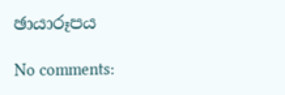ඡායාරූපය

No comments: